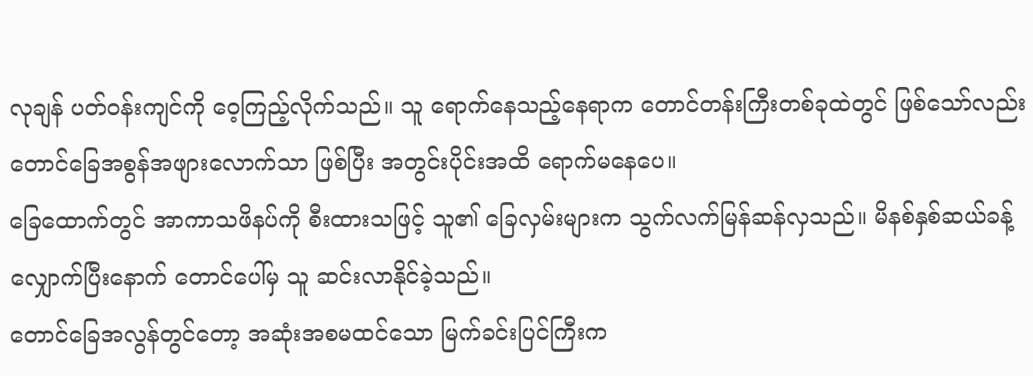လုချန် ပတ်ဝန်းကျင်ကို ဝေ့ကြည့်လိုက်သည်။ သူ ရောက်နေသည့်နေရာက တောင်တန်းကြီးတစ်ခုထဲတွင် ဖြစ်သော်လည်း တောင်ခြေအစွန်အဖျားလောက်သာ ဖြစ်ပြီး အတွင်းပိုင်းအထိ ရောက်မနေပေ။
ခြေထောက်တွင် အာကာသဖိနပ်ကို စီးထားသဖြင့် သူ၏ ခြေလှမ်းများက သွက်လက်မြန်ဆန်လှသည်။ မိနစ်နှစ်ဆယ်ခန့် လျှောက်ပြီးနောက် တောင်ပေါ်မှ သူ ဆင်းလာနိုင်ခဲ့သည်။
တောင်ခြေအလွန်တွင်တော့ အဆုံးအစမထင်သော မြက်ခင်းပြင်ကြီးက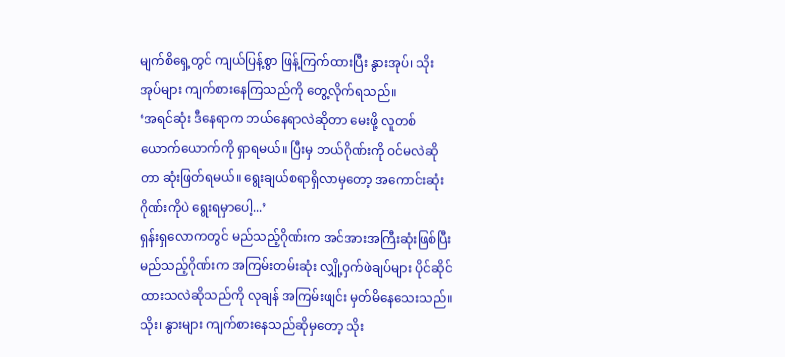မျက်စိရှေ့တွင် ကျယ်ပြန့်စွာ ဖြန့်ကြက်ထားပြီး နွားအုပ်၊ သိုးအုပ်များ ကျက်စားနေကြသည်ကို တွေ့လိုက်ရသည်။
‘အရင်ဆုံး ဒီနေရာက ဘယ်နေရာလဲဆိုတာ မေးဖို့ လူတစ်ယောက်ယောက်ကို ရှာရမယ်။ ပြီးမှ ဘယ်ဂိုဏ်းကို ဝင်မလဲဆိုတာ ဆုံးဖြတ်ရမယ်။ ရွေးချယ်စရာရှိလာမှတော့ အကောင်းဆုံးဂိုဏ်းကိုပဲ ရွေးရမှာပေါ့...’
ရှန်းရှလောကတွင် မည်သည့်ဂိုဏ်းက အင်အားအကြီးဆုံးဖြစ်ပြီး မည်သည့်ဂိုဏ်းက အကြမ်းတမ်းဆုံး လျှို့ဝှက်ဖဲချပ်များ ပိုင်ဆိုင်ထားသလဲဆိုသည်ကို လုချန် အကြမ်းဖျင်း မှတ်မိနေသေးသည်။
သိုး၊ နွားများ ကျက်စားနေသည်ဆိုမှတော့ သိုး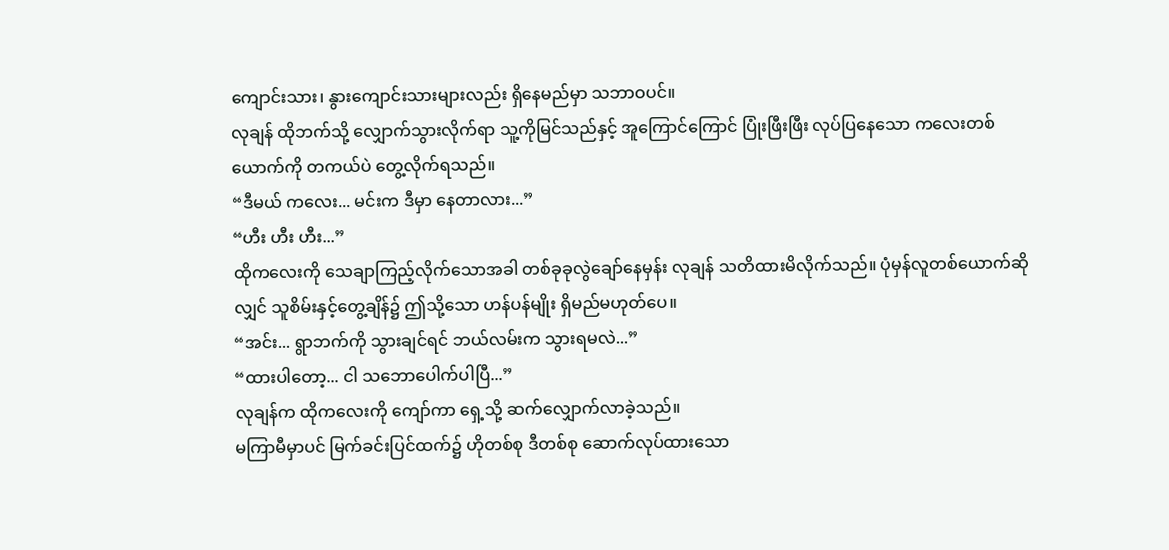ကျောင်းသား၊ နွားကျောင်းသားများလည်း ရှိနေမည်မှာ သဘာဝပင်။
လုချန် ထိုဘက်သို့ လျှောက်သွားလိုက်ရာ သူ့ကိုမြင်သည်နှင့် အူကြောင်ကြောင် ပြုံးဖြီးဖြီး လုပ်ပြနေသော ကလေးတစ်ယောက်ကို တကယ်ပဲ တွေ့လိုက်ရသည်။
“ဒီမယ် ကလေး... မင်းက ဒီမှာ နေတာလား...”
“ဟီး ဟီး ဟီး...”
ထိုကလေးကို သေချာကြည့်လိုက်သောအခါ တစ်ခုခုလွဲချော်နေမှန်း လုချန် သတိထားမိလိုက်သည်။ ပုံမှန်လူတစ်ယောက်ဆိုလျှင် သူစိမ်းနှင့်တွေ့ချိန်၌ ဤသို့သော ဟန်ပန်မျိုး ရှိမည်မဟုတ်ပေ။
“အင်း... ရွာဘက်ကို သွားချင်ရင် ဘယ်လမ်းက သွားရမလဲ...”
“ထားပါတော့... ငါ သဘောပေါက်ပါပြီ...”
လုချန်က ထိုကလေးကို ကျော်ကာ ရှေ့သို့ ဆက်လျှောက်လာခဲ့သည်။
မကြာမီမှာပင် မြက်ခင်းပြင်ထက်၌ ဟိုတစ်စု ဒီတစ်စု ဆောက်လုပ်ထားသော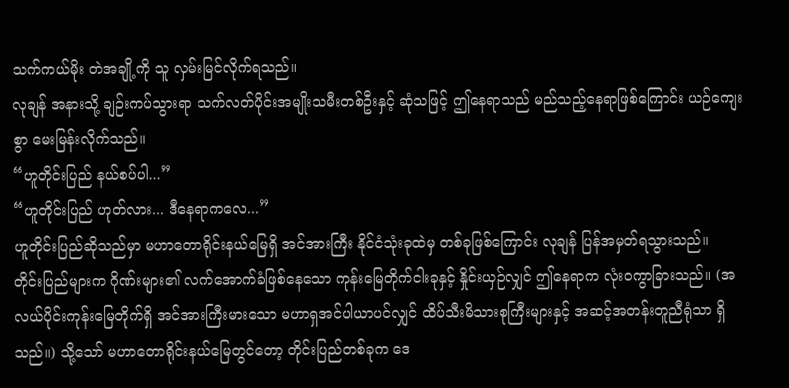သက်ကယ်မိုး တဲအချို့ကို သူ လှမ်းမြင်လိုက်ရသည်။
လုချန် အနားသို့ ချဉ်းကပ်သွားရာ သက်လတ်ပိုင်းအမျိုးသမီးတစ်ဦးနှင့် ဆုံသဖြင့် ဤနေရာသည် မည်သည့်နေရာဖြစ်ကြောင်း ယဉ်ကျေးစွာ မေးမြန်းလိုက်သည်။
“ဟူတိုင်းပြည် နယ်စပ်ပါ...”
“ဟူတိုင်းပြည် ဟုတ်လား... ဒီနေရာကလေ...”
ဟူတိုင်းပြည်ဆိုသည်မှာ မဟာတောရိုင်းနယ်မြေရှိ အင်အားကြီး နိုင်ငံသုံးခုထဲမှ တစ်ခုဖြစ်ကြောင်း လုချန် ပြန်အမှတ်ရသွားသည်။
တိုင်းပြည်များက ဂိုဏ်းများ၏ လက်အောက်ခံဖြစ်နေသော ကုန်းမြေတိုက်ငါးခုနှင့် နှိုင်းယှဉ်လျှင် ဤနေရာက လုံးဝကွာခြားသည်။ (အလယ်ပိုင်းကုန်းမြေတိုက်ရှိ အင်အားကြီးမားသော မဟာရှအင်ပါယာပင်လျှင် ထိပ်သီးမိသားစုကြီးများနှင့် အဆင့်အတန်းတူညီရုံသာ ရှိသည်။) သို့သော် မဟာတောရိုင်းနယ်မြေတွင်တော့ တိုင်းပြည်တစ်ခုက ဒေ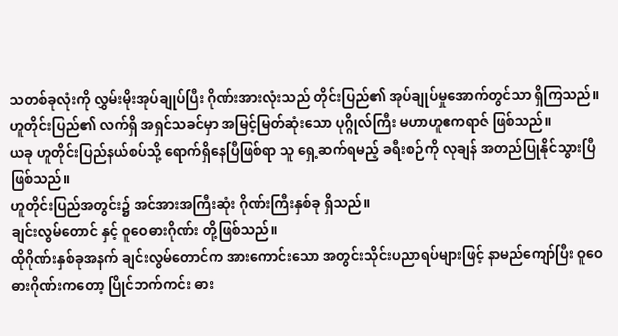သတစ်ခုလုံးကို လွှမ်းမိုးအုပ်ချုပ်ပြီး ဂိုဏ်းအားလုံးသည် တိုင်းပြည်၏ အုပ်ချုပ်မှုအောက်တွင်သာ ရှိကြသည်။
ဟူတိုင်းပြည်၏ လက်ရှိ အရှင်သခင်မှာ အမြင့်မြတ်ဆုံးသော ပုဂ္ဂိုလ်ကြီး မဟာဟူဧကရာဇ် ဖြစ်သည်။
ယခု ဟူတိုင်းပြည်နယ်စပ်သို့ ရောက်ရှိနေပြီဖြစ်ရာ သူ ရှေ့ဆက်ရမည့် ခရီးစဉ်ကို လုချန် အတည်ပြုနိုင်သွားပြီဖြစ်သည်။
ဟူတိုင်းပြည်အတွင်း၌ အင်အားအကြီးဆုံး ဂိုဏ်းကြီးနှစ်ခု ရှိသည်။
ချင်းလွမ်တောင် နှင့် ဝူဝေဓားဂိုဏ်း တို့ဖြစ်သည်။
ထိုဂိုဏ်းနှစ်ခုအနက် ချင်းလွမ်တောင်က အားကောင်းသော အတွင်းသိုင်းပညာရပ်များဖြင့် နာမည်ကျော်ပြီး ဝူဝေဓားဂိုဏ်းကတော့ ပြိုင်ဘက်ကင်း ဓား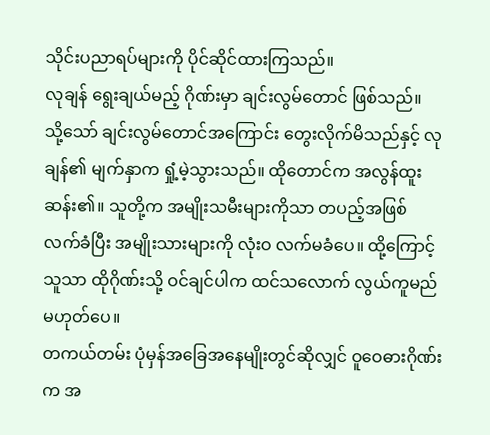သိုင်းပညာရပ်များကို ပိုင်ဆိုင်ထားကြသည်။
လုချန် ရွေးချယ်မည့် ဂိုဏ်းမှာ ချင်းလွမ်တောင် ဖြစ်သည်။
သို့သော် ချင်းလွမ်တောင်အကြောင်း တွေးလိုက်မိသည်နှင့် လုချန်၏ မျက်နှာက ရှုံ့မဲ့သွားသည်။ ထိုတောင်က အလွန်ထူးဆန်း၏။ သူတို့က အမျိုးသမီးများကိုသာ တပည့်အဖြစ် လက်ခံပြီး အမျိုးသားများကို လုံးဝ လက်မခံပေ။ ထို့ကြောင့် သူသာ ထိုဂိုဏ်းသို့ ဝင်ချင်ပါက ထင်သလောက် လွယ်ကူမည် မဟုတ်ပေ။
တကယ်တမ်း ပုံမှန်အခြေအနေမျိုးတွင်ဆိုလျှင် ဝူဝေဓားဂိုဏ်းက အ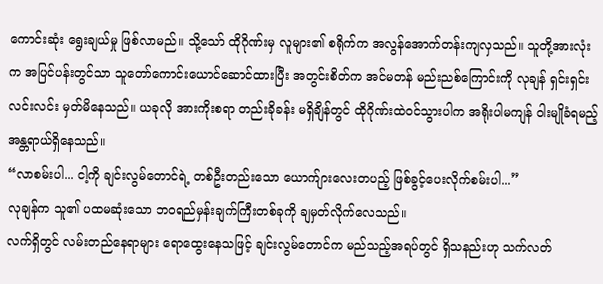ကောင်းဆုံး ရွေးချယ်မှု ဖြစ်လာမည်။ သို့သော် ထိုဂိုဏ်းမှ လူများ၏ စရိုက်က အလွန်အောက်တန်းကျလှသည်။ သူတို့အားလုံးက အပြင်ပန်းတွင်သာ သူတော်ကောင်းယောင်ဆောင်ထားပြီး အတွင်းစိတ်က အင်မတန် မည်းညစ်ကြောင်းကို လုချန် ရှင်းရှင်းလင်းလင်း မှတ်မိနေသည်။ ယခုလို အားကိုးစရာ တည်းခိုခန်း မရှိချိန်တွင် ထိုဂိုဏ်းထဲဝင်သွားပါက အရိုးပါမကျန် ဝါးမျိုခံရမည့် အန္တရာယ်ရှိနေသည်။
“လာစမ်းပါ... ငါ့ကို ချင်းလွမ်တောင်ရဲ့ တစ်ဦးတည်းသော ယောက်ျားလေးတပည့် ဖြစ်ခွင့်ပေးလိုက်စမ်းပါ...”
လုချန်က သူ၏ ပထမဆုံးသော ဘဝရည်မှန်းချက်ကြီးတစ်ခုကို ချမှတ်လိုက်လေသည်။
လက်ရှိတွင် လမ်းတည်နေရာများ ရောထွေးနေသဖြင့် ချင်းလွမ်တောင်က မည်သည့်အရပ်တွင် ရှိသနည်းဟု သက်လတ်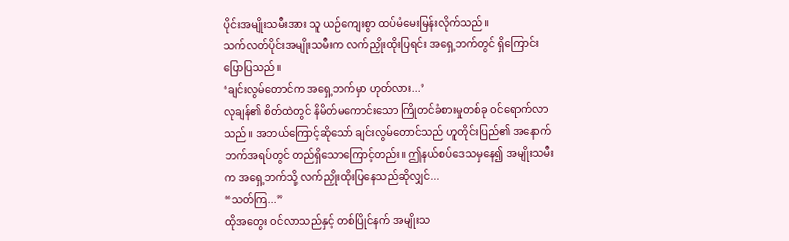ပိုင်းအမျိုးသမီးအား သူ ယဉ်ကျေးစွာ ထပ်မံမေးမြန်းလိုက်သည်။
သက်လတ်ပိုင်းအမျိုးသမီးက လက်ညှိုးထိုးပြရင်း အရှေ့ဘက်တွင် ရှိကြောင်း ပြောပြသည်။
‘ချင်းလွမ်တောင်က အရှေ့ဘက်မှာ ဟုတ်လား...’
လုချန်၏ စိတ်ထဲတွင် နိမိတ်မကောင်းသော ကြိုတင်ခံစားမှုတစ်ခု ဝင်ရောက်လာသည်။ အဘယ်ကြောင့်ဆိုသော် ချင်းလွမ်တောင်သည် ဟူတိုင်းပြည်၏ အနောက်ဘက်အရပ်တွင် တည်ရှိသောကြောင့်တည်း။ ဤနယ်စပ်ဒေသမှနေ၍ အမျိုးသမီးက အရှေ့ဘက်သို့ လက်ညှိုးထိုးပြနေသည်ဆိုလျှင်...
“သတ်ကြ...”
ထိုအတွေး ဝင်လာသည်နှင့် တစ်ပြိုင်နက် အမျိုးသ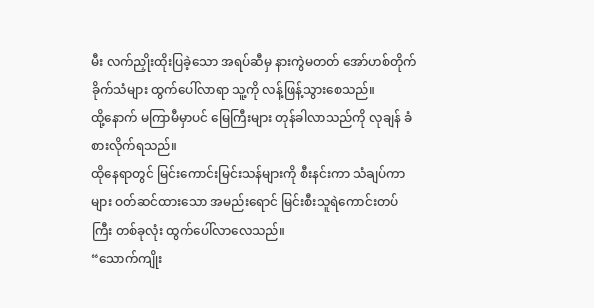မီး လက်ညှိုးထိုးပြခဲ့သော အရပ်ဆီမှ နားကွဲမတတ် အော်ဟစ်တိုက်ခိုက်သံများ ထွက်ပေါ်လာရာ သူ့ကို လန့်ဖြန့်သွားစေသည်။
ထို့နောက် မကြာမီမှာပင် မြေကြီးများ တုန်ခါလာသည်ကို လုချန် ခံစားလိုက်ရသည်။
ထိုနေရာတွင် မြင်းကောင်းမြင်းသန်များကို စီးနင်းကာ သံချပ်ကာများ ဝတ်ဆင်ထားသော အမည်းရောင် မြင်းစီးသူရဲကောင်းတပ်ကြီး တစ်ခုလုံး ထွက်ပေါ်လာလေသည်။
“သောက်ကျိုး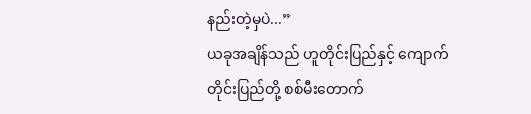နည်းတဲ့မှပဲ...”
ယခုအချိန်သည် ဟူတိုင်းပြည်နှင့် ကျောက်တိုင်းပြည်တို့ စစ်မီးတောက်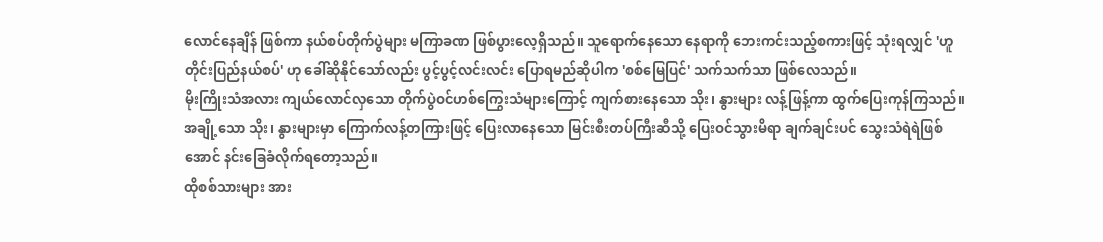လောင်နေချိန် ဖြစ်ကာ နယ်စပ်တိုက်ပွဲများ မကြာခဏ ဖြစ်ပွားလေ့ရှိသည်။ သူရောက်နေသော နေရာကို ဘေးကင်းသည့်စကားဖြင့် သုံးရလျှင် 'ဟူတိုင်းပြည်နယ်စပ်' ဟု ခေါ်ဆိုနိုင်သော်လည်း ပွင့်ပွင့်လင်းလင်း ပြောရမည်ဆိုပါက 'စစ်မြေပြင်' သက်သက်သာ ဖြစ်လေသည်။
မိုးကြိုးသံအလား ကျယ်လောင်လှသော တိုက်ပွဲဝင်ဟစ်ကြွေးသံများကြောင့် ကျက်စားနေသော သိုး၊ နွားများ လန့်ဖြန့်ကာ ထွက်ပြေးကုန်ကြသည်။ အချို့သော သိုး၊ နွားများမှာ ကြောက်လန့်တကြားဖြင့် ပြေးလာနေသော မြင်းစီးတပ်ကြီးဆီသို့ ပြေးဝင်သွားမိရာ ချက်ချင်းပင် သွေးသံရဲရဲဖြစ်အောင် နင်းခြေခံလိုက်ရတော့သည်။
ထိုစစ်သားများ အား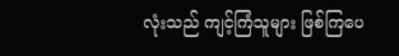လုံးသည် ကျင့်ကြံသူများ ဖြစ်ကြပေ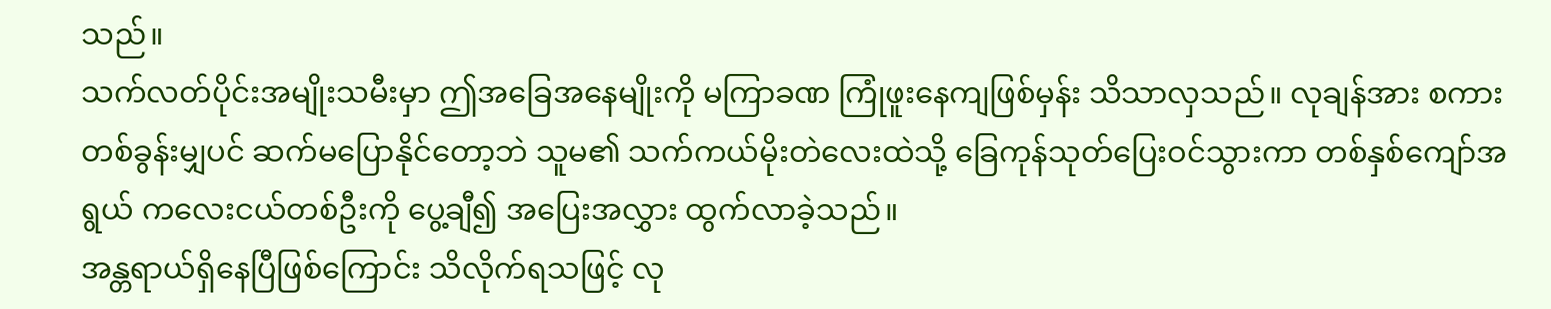သည်။
သက်လတ်ပိုင်းအမျိုးသမီးမှာ ဤအခြေအနေမျိုးကို မကြာခဏ ကြုံဖူးနေကျဖြစ်မှန်း သိသာလှသည်။ လုချန်အား စကားတစ်ခွန်းမျှပင် ဆက်မပြောနိုင်တော့ဘဲ သူမ၏ သက်ကယ်မိုးတဲလေးထဲသို့ ခြေကုန်သုတ်ပြေးဝင်သွားကာ တစ်နှစ်ကျော်အရွယ် ကလေးငယ်တစ်ဦးကို ပွေ့ချီ၍ အပြေးအလွှား ထွက်လာခဲ့သည်။
အန္တရာယ်ရှိနေပြီဖြစ်ကြောင်း သိလိုက်ရသဖြင့် လု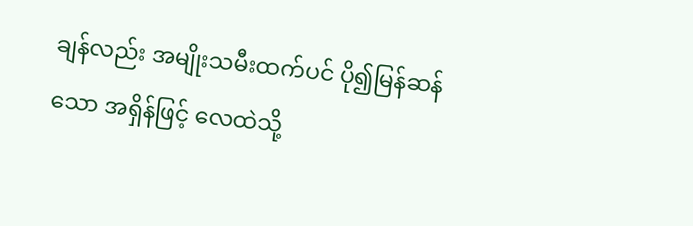ချန်လည်း အမျိုးသမီးထက်ပင် ပို၍မြန်ဆန်သော အရှိန်ဖြင့် လေထဲသို့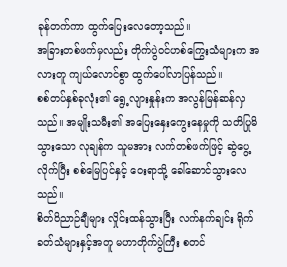ခုန်တက်ကာ ထွက်ပြေးလေတော့သည်။
အခြားတစ်ဖက်မှလည်း တိုက်ပွဲဝင်ဟစ်ကြွေးသံများက အလားတူ ကျယ်လောင်စွာ ထွက်ပေါ်လာပြန်သည်။
စစ်တပ်နှစ်ခုလုံး၏ ရွေ့လျားနှုန်းက အလွန်မြန်ဆန်လှသည်။ အမျိုးသမီး၏ အပြေးနှေးကွေးနေမှုကို သတိပြုမိသွားသော လုချန်က သူမအား လက်တစ်ဖက်ဖြင့် ဆွဲပွေ့လိုက်ပြီး စစ်မြေပြင်နှင့် ဝေးရာသို့ ခေါ်ဆောင်သွားလေသည်။
စိတ်ဝိညာဉ်ချီများ လှိုင်းထန်သွားပြီး လက်နက်ချင်း ရိုက်ခတ်သံများနှင့်အတူ မဟာတိုက်ပွဲကြီး စတင်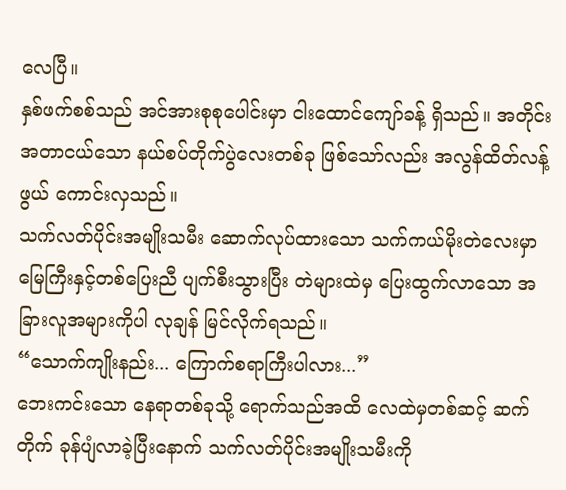လေပြီ။
နှစ်ဖက်စစ်သည် အင်အားစုစုပေါင်းမှာ ငါးထောင်ကျော်ခန့် ရှိသည်။ အတိုင်းအတာငယ်သော နယ်စပ်တိုက်ပွဲလေးတစ်ခု ဖြစ်သော်လည်း အလွန်ထိတ်လန့်ဖွယ် ကောင်းလှသည်။
သက်လတ်ပိုင်းအမျိုးသမီး ဆောက်လုပ်ထားသော သက်ကယ်မိုးတဲလေးမှာ မြေကြီးနှင့်တစ်ပြေးညီ ပျက်စီးသွားပြီး တဲများထဲမှ ပြေးထွက်လာသော အခြားလူအများကိုပါ လုချန် မြင်လိုက်ရသည်။
“သောက်ကျိုးနည်း... ကြောက်စရာကြီးပါလား...”
ဘေးကင်းသော နေရာတစ်ခုသို့ ရောက်သည်အထိ လေထဲမှတစ်ဆင့် ဆက်တိုက် ခုန်ပျံလာခဲ့ပြီးနောက် သက်လတ်ပိုင်းအမျိုးသမီးကို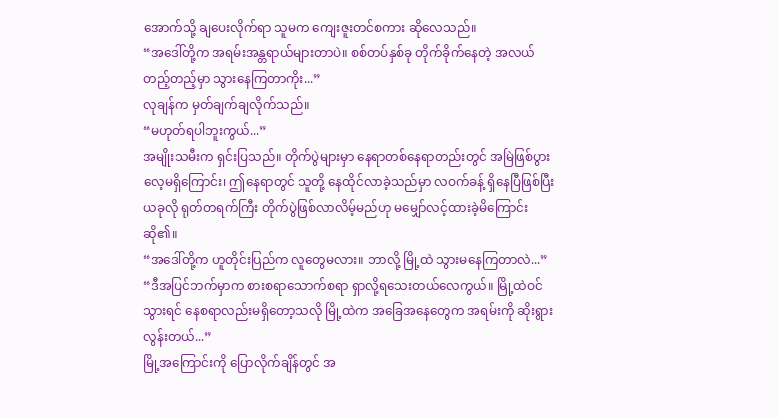အောက်သို့ ချပေးလိုက်ရာ သူမက ကျေးဇူးတင်စကား ဆိုလေသည်။
“အဒေါ်တို့က အရမ်းအန္တရာယ်များတာပဲ။ စစ်တပ်နှစ်ခု တိုက်ခိုက်နေတဲ့ အလယ်တည့်တည့်မှာ သွားနေကြတာကိုး...”
လုချန်က မှတ်ချက်ချလိုက်သည်။
“မဟုတ်ရပါဘူးကွယ်...”
အမျိုးသမီးက ရှင်းပြသည်။ တိုက်ပွဲများမှာ နေရာတစ်နေရာတည်းတွင် အမြဲဖြစ်ပွားလေ့မရှိကြောင်း၊ ဤနေရာတွင် သူတို့ နေထိုင်လာခဲ့သည်မှာ လဝက်ခန့် ရှိနေပြီဖြစ်ပြီး ယခုလို ရုတ်တရက်ကြီး တိုက်ပွဲဖြစ်လာလိမ့်မည်ဟု မမျှော်လင့်ထားခဲ့မိကြောင်း ဆို၏။
“အဒေါ်တို့က ဟူတိုင်းပြည်က လူတွေမလား။ ဘာလို့ မြို့ထဲ သွားမနေကြတာလဲ...”
“ဒီအပြင်ဘက်မှာက စားစရာသောက်စရာ ရှာလို့ရသေးတယ်လေကွယ်။ မြို့ထဲဝင်သွားရင် နေစရာလည်းမရှိတော့သလို မြို့ထဲက အခြေအနေတွေက အရမ်းကို ဆိုးရွားလွန်းတယ်...”
မြို့အကြောင်းကို ပြောလိုက်ချိန်တွင် အ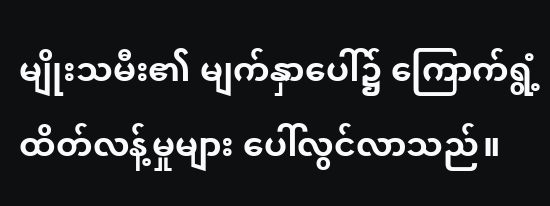မျိုးသမီး၏ မျက်နှာပေါ်၌ ကြောက်ရွံ့ထိတ်လန့်မှုများ ပေါ်လွင်လာသည်။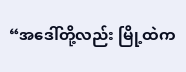“အဒေါ်တို့လည်း မြို့ထဲက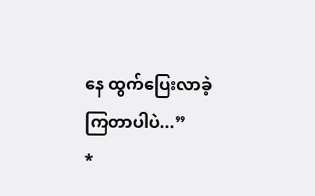နေ ထွက်ပြေးလာခဲ့ကြတာပါပဲ...”
*